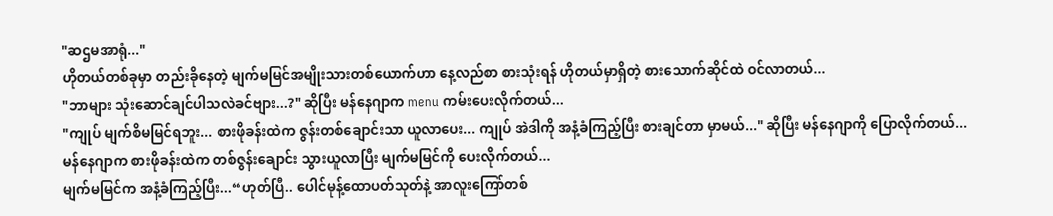"ဆဌမအာရုံ..."
ဟိုတယ်တစ်ခုမှာ တည်းခိုနေတဲ့ မျက်မမြင်အမျိုးသားတစ်ယောက်ဟာ နေ့လည်စာ စားသုံးရန် ဟိုတယ်မှာရှိတဲ့ စားသောက်ဆိုင်ထဲ ဝင်လာတယ်...
"ဘာများ သုံးဆောင်ချင်ပါသလဲခင်ဗျား...?" ဆိုပြီး မန်နေဂျာက menu ကမ်းပေးလိုက်တယ်...
"ကျုပ် မျက်စိမမြင်ရဘူး... စားဖိုခန်းထဲက ဇွန်းတစ်ချောင်းသာ ယူလာပေး... ကျုပ် အဲဒါကို အနံ့ခံကြည့်ပြီး စားချင်တာ မှာမယ်..." ဆိုပြီး မန်နေဂျာကို ပြောလိုက်တယ်...
မန်နေဂျာက စားဖိုခန်းထဲက တစ်ဇွန်းချောင်း သွားယူလာပြီး မျက်မမြင်ကို ပေးလိုက်တယ်...
မျက်မမြင်က အနံ့ခံကြည့်ပြီး...“ဟုတ်ပြီ.. ပေါင်မုန့်ထောပတ်သုတ်နဲ့ အာလူးကြော်တစ်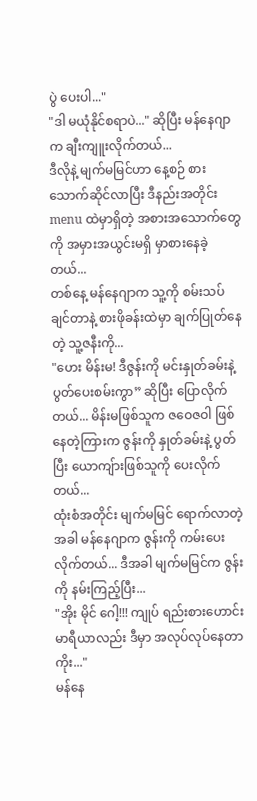ပွဲ ပေးပါ..."
"ဒါ မယုံနိုင်စရာပဲ..." ဆိုပြီး မန်နေဂျာက ချီးကျူးလိုက်တယ်...
ဒီလိုနဲ့ မျက်မမြင်ဟာ နေ့စဉ် စားသောက်ဆိုင်လာပြီး ဒီနည်းအတိုင်း menu ထဲမှာရှိတဲ့ အစားအသောက်တွေကို အမှားအယွင်းမရှိ မှာစားနေခဲ့တယ်...
တစ်နေ့ မန်နေဂျာက သူ့ကို စမ်းသပ်ချင်တာနဲ့ စားဖိုခန်းထဲမှာ ချက်ပြုတ်နေတဲ့ သူ့ဇနီးကို...
"ဟေး မိန်းမ! ဒီဇွန်းကို မင်းနှုတ်ခမ်းနဲ့ ပွတ်ပေးစမ်းကွာ” ဆိုပြီး ပြောလိုက်တယ်... မိန်းမဖြစ်သူက ဇဝေဇဝါ ဖြစ်နေတဲ့ကြားက ဇွန်းကို နှုတ်ခမ်းနဲ့ ပွတ်ပြီး ယောကျ်ားဖြစ်သူကို ပေးလိုက်တယ်...
ထုံးစံအတိုင်း မျက်မမြင် ရောက်လာတဲ့အခါ မန်နေဂျာက ဇွန်းကို ကမ်းပေးလိုက်တယ်... ဒီအခါ မျက်မမြင်က ဇွန်းကို နမ်းကြည့်ပြီး...
"အိုး မိုင် ဂေါ့!!! ကျုပ် ရည်းစားဟောင်း မာရီယာလည်း ဒီမှာ အလုပ်လုပ်နေတာကိုး..."
မန်နေ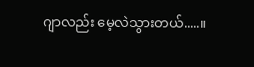ဂျာလည်း မေ့လဲသွားတယ်.....။